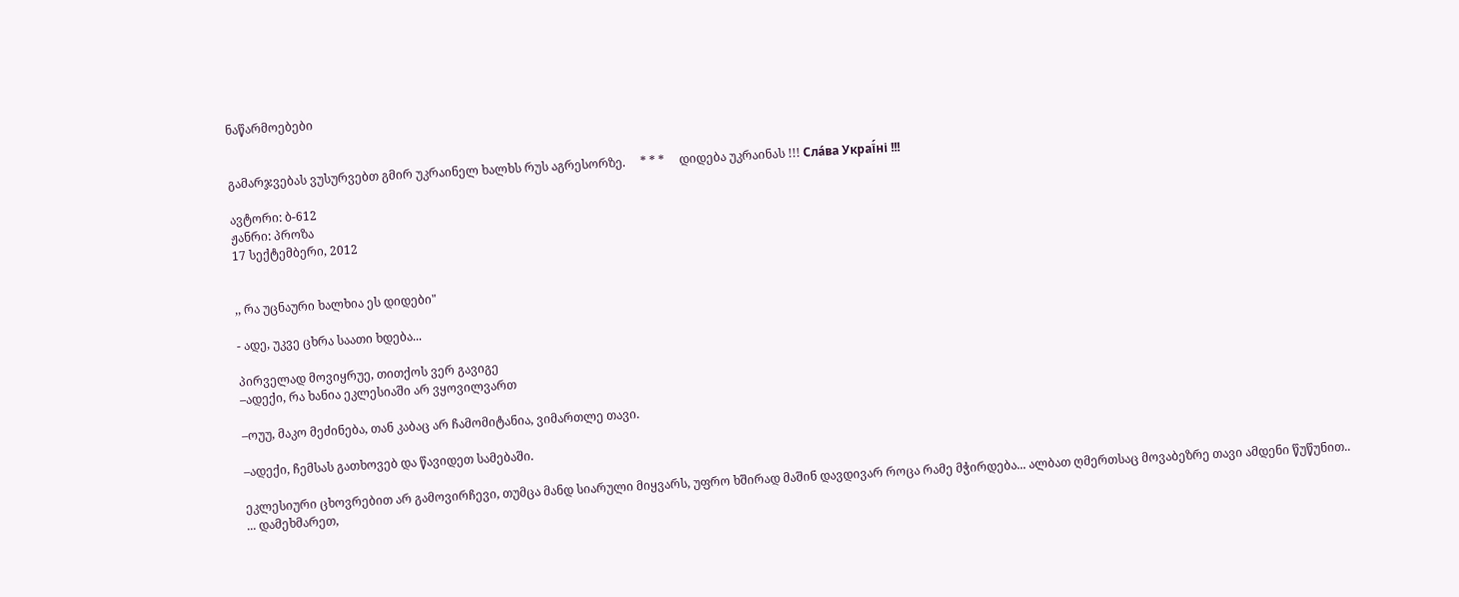ნაწარმოებები


გამარჯვებას ვუსურვებთ გმირ უკრაინელ ხალხს რუს აგრესორზე.     * * *     დიდება უკრაინას !!! Сла́ва Украї́ні !!!

ავტორი: ბ-612
ჟანრი: პროზა
17 სექტემბერი, 2012


,, რა უცნაური ხალხია ეს დიდები"

- ადე, უკვე ცხრა საათი ხდება...

პირველად მოვიყრუე, თითქოს ვერ გავიგე
–ადექი, რა ხანია ეკლესიაში არ ვყოვილვართ

–ოუუ, მაკო მეძინება, თან კაბაც არ ჩამომიტანია, ვიმართლე თავი.

–ადექი, ჩემსას გათხოვებ და წავიდეთ სამებაში.

ეკლესიური ცხოვრებით არ გამოვირჩევი, თუმცა მანდ სიარული მიყვარს, უფრო ხშირად მაშინ დავდივარ როცა რამე მჭირდება... ალბათ ღმერთსაც მოვაბეზრე თავი ამდენი წუწუნით..
... დამეხმარეთ,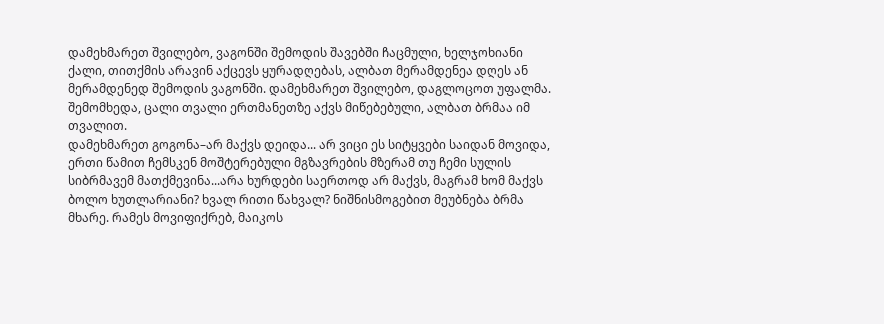დამეხმარეთ შვილებო, ვაგონში შემოდის შავებში ჩაცმული, ხელჯოხიანი  ქალი, თითქმის არავინ აქცევს ყურადღებას, ალბათ მერამდენეა დღეს ან მერამდენედ შემოდის ვაგონში. დამეხმარეთ შვილებო, დაგლოცოთ უფალმა.
შემომხედა, ცალი თვალი ერთმანეთზე აქვს მიწებებული, ალბათ ბრმაა იმ თვალით.
დამეხმარეთ გოგონა–არ მაქვს დეიდა... არ ვიცი ეს სიტყვები საიდან მოვიდა, ერთი წამით ჩემსკენ მოშტერებული მგზავრების მზერამ თუ ჩემი სულის სიბრმავემ მათქმევინა...არა ხურდები საერთოდ არ მაქვს, მაგრამ ხომ მაქვს ბოლო ხუთლარიანი? ხვალ რითი წახვალ? ნიშნისმოგებით მეუბნება ბრმა მხარე. რამეს მოვიფიქრებ, მაიკოს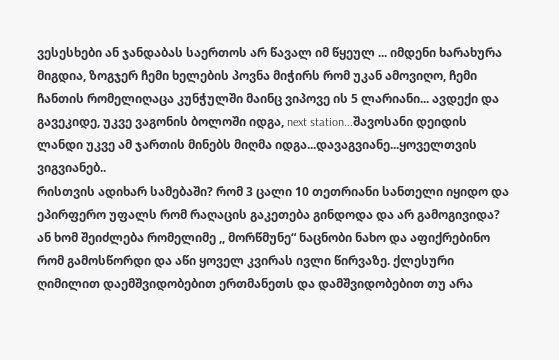ვესესხები ან ჯანდაბას საერთოს არ წავალ იმ წყეულ ... იმდენი ხარახურა მიგდია, ზოგჯერ ჩემი ხელების პოვნა მიჭირს რომ უკან ამოვიღო, ჩემი ჩანთის რომელიღაცა კუნჭულში მაინც ვიპოვე ის 5 ლარიანი... ავდექი და გავეკიდე, უკვე ვაგონის ბოლოში იდგა, next station...შავოსანი დეიდის ლანდი უკვე ამ ჯართის მინებს მიღმა იდგა...დავაგვიანე...ყოველთვის ვიგვიანებ..
რისთვის ადიხარ სამებაში? რომ 3 ცალი 10 თეთრიანი სანთელი იყიდო და ეპირფერო უფალს რომ რაღაცის გაკეთება გინდოდა და არ გამოგივიდა? ან ხომ შეიძლება რომელიმე ,, მორწმუნე“ ნაცნობი ნახო და აფიქრებინო რომ გამოსწორდი და აწი ყოველ კვირას ივლი წირვაზე. ქლესური ღიმილით დაემშვიდობებით ერთმანეთს და დამშვიდობებით თუ არა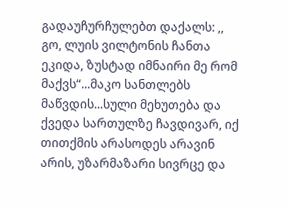გადაუჩურჩულებთ დაქალს: ,, გო, ლუის ვილტონის ჩანთა ეკიდა, ზუსტად იმნაირი მე რომ მაქვს“...მაკო სანთლებს მაწვდის...სული მეხუთება და ქვედა სართულზე ჩავდივარ, იქ თითქმის არასოდეს არავინ არის, უზარმაზარი სივრცე და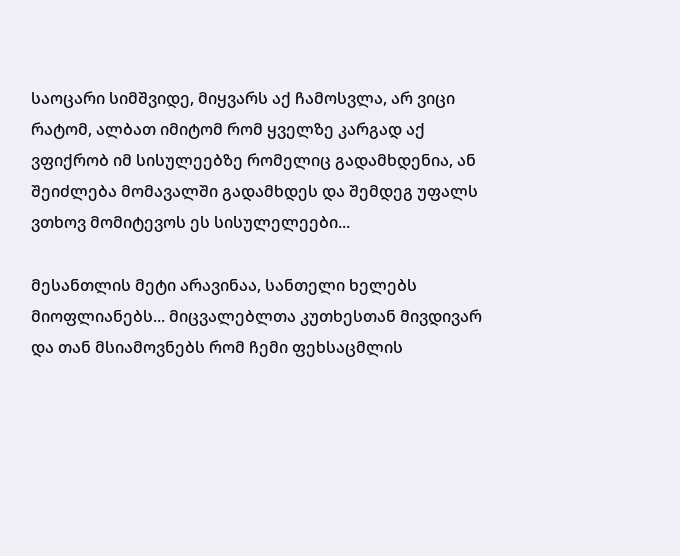საოცარი სიმშვიდე, მიყვარს აქ ჩამოსვლა, არ ვიცი რატომ, ალბათ იმიტომ რომ ყველზე კარგად აქ ვფიქრობ იმ სისულეებზე რომელიც გადამხდენია, ან შეიძლება მომავალში გადამხდეს და შემდეგ უფალს ვთხოვ მომიტევოს ეს სისულელეები...

მესანთლის მეტი არავინაა, სანთელი ხელებს მიოფლიანებს... მიცვალებლთა კუთხესთან მივდივარ და თან მსიამოვნებს რომ ჩემი ფეხსაცმლის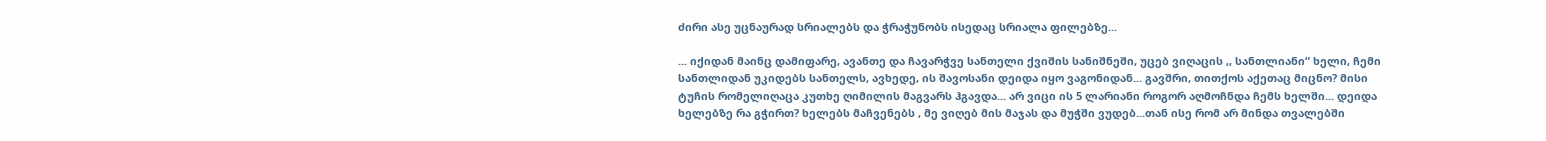ძირი ასე უცნაურად სრიალებს და ჭრაჭუნობს ისედაც სრიალა ფილებზე...

... იქიდან მაინც დამიფარე, ავანთე და ჩავარჭვე სანთელი ქვიშის სანიშნეში, უცებ ვიღაცის ,, სანთლიანი“ ხელი, ჩემი სანთლიდან უკიდებს სანთელს, ავხედე, ის შავოსანი დეიდა იყო ვაგონიდან... გავშრი, თითქოს აქეთაც მიცნო? მისი ტუჩის რომელიღაცა კუთხე ღიმილის მაგვარს ჰგავდა... არ ვიცი ის 5 ლარიანი როგორ აღმოჩნდა ჩემს ხელში... დეიდა ხელებზე რა გჭირთ? ხელებს მაჩვენებს , მე ვიღებ მის მაჯას და მუჭში ვუდებ...თან ისე რომ არ მინდა თვალებში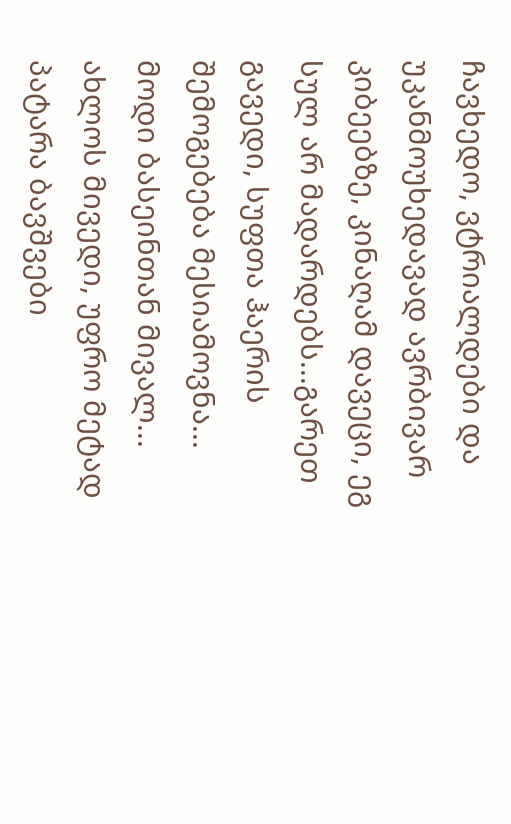ჩავხედო, ვტრიალდები და უკანმოუხედავად ავრბივარ კიბეებზე, კინაღამ დავეცი, ეგ სულ არ მადარდებს...გარეთ გავედი, სუფთა ჰაერის შემოგებება მესიამოვნა... მოდი ბასეინთან მივალ... ახლოს მივედი, უფრო მეტად პატარა ბავშვები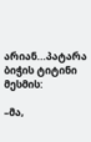არიან...პატარა ბიჭის ტიტინი მესმის:

–მა,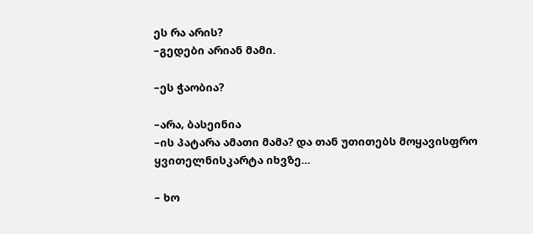ეს რა არის?
–გედები არიან მამი.

–ეს ჭაობია?

–არა, ბასეინია
–ის პატარა ამათი მამა? და თან უთითებს მოყავისფრო ყვითელნისკარტა იხვზე...

– ხო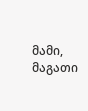მამი, მაგათი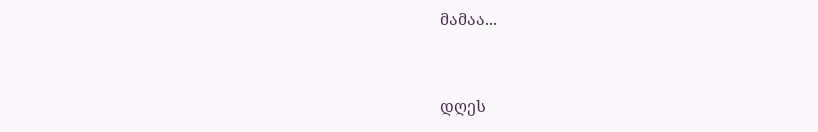მამაა...


დღეს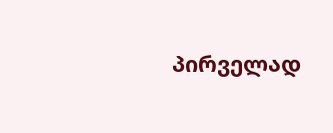პირველად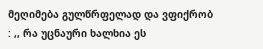მეღიმება გულწრფელად და ვფიქრობ : ,, რა უცნაური ხალხია ეს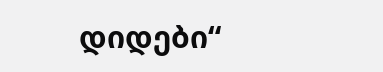დიდები“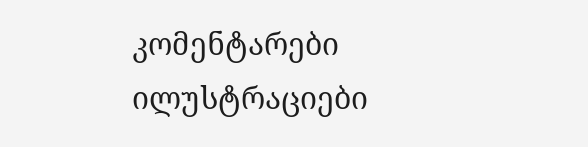კომენტარები ილუსტრაციები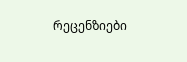რეცენზიები